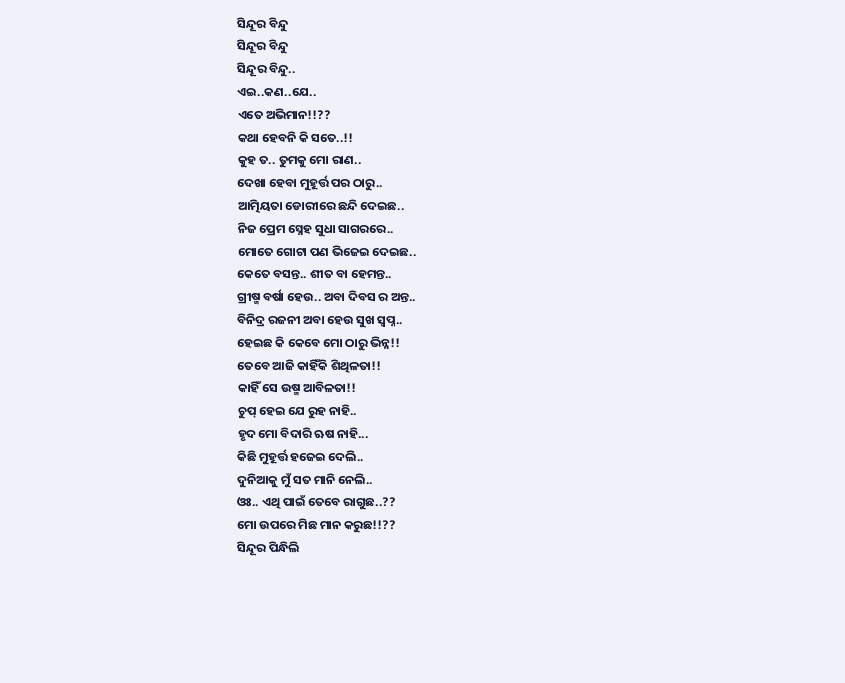ସିନ୍ଦୂର ବିନ୍ଦୁ
ସିନ୍ଦୂର ବିନ୍ଦୁ
ସିନ୍ଦୂର ବିନ୍ଦୁ..
ଏଇ..କଣ..ଯେ..
ଏତେ ଅଭିମାନ!!??
କଥା ହେବନି କି ସତେ..!!
କୁହ ତ.. ତୁମକୁ ମୋ ରାଣ..
ଦେଖା ହେବା ମୁହୂର୍ତ୍ତ ପର ଠାରୁ..
ଆତ୍ମିୟତା ଡୋରୀରେ ଛନ୍ଦି ଦେଇଛ..
ନିଜ ପ୍ରେମ ସ୍ନେହ ସୁଧା ସାଗରରେ..
ମୋତେ ଗୋଟା ପଣ ଭିଜେଇ ଦେଇଛ..
କେତେ ବସନ୍ତ.. ଶୀତ ବା ହେମନ୍ତ..
ଗ୍ରୀଷ୍ମ ବର୍ଷା ହେଉ.. ଅବା ଦିବସ ର ଅନ୍ତ..
ବିନିଦ୍ର ରଜନୀ ଅବା ହେଉ ସୁଖ ସ୍ବପ୍ନ..
ହେଇଛ କି କେବେ ମୋ ଠାରୁ ଭିନ୍ନ!!
ତେବେ ଆଜି କାହିଁକି ଶିଥିଳତା!!
କାହିଁ ସେ ଉଷ୍ମ ଆବିଳତା!!
ଚୁପ୍ ହେଇ ଯେ ରୁହ ନାହି..
ହୃଦ ମୋ ବିଦାରି ଋଷ ନାହି...
କିଛି ମୁହୂର୍ତ୍ତ ହଜେଇ ଦେଲି..
ଦୁନିଆକୁ ମୁଁ ସତ ମାନି ନେଲି..
ଓଃ.. ଏଥି ପାଇଁ ତେବେ ରାଗୁଛ..??
ମୋ ଉପରେ ମିଛ ମାନ କରୁଛ!!??
ସିନ୍ଦୂର ପିନ୍ଧିଲି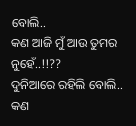ବୋଲି..
କଣ ଆଜି ମୁଁ ଆଉ ତୁମର ନୁହେଁ..!!??
ଦୁନିଆରେ ରହିଲି ବୋଲି..
କଣ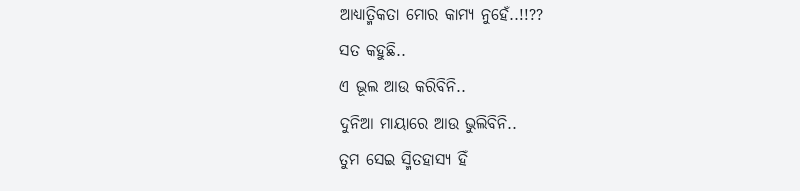ଆଧ୍ୟାତ୍ମିକତା ମୋର କାମ୍ୟ ନୁହେଁ..!!??
ସତ କହୁଛି..
ଏ ଭୂଲ ଆଉ କରିବିନି..
ଦୁନିଆ ମାୟାରେ ଆଉ ଭୁଲିବିନି..
ତୁମ ସେଇ ସ୍ମିତହାସ୍ୟ ହିଁ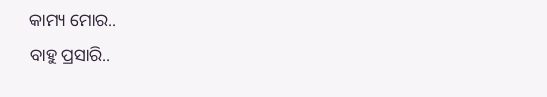କାମ୍ୟ ମୋର..
ବାହୁ ପ୍ରସାରି..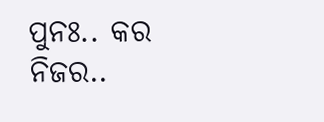ପୁନଃ.. କର ନିଜର..